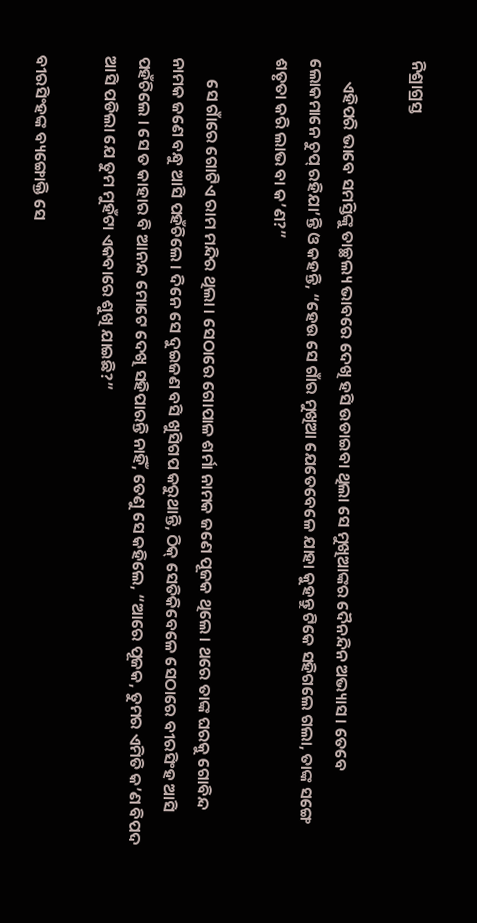ନିଶ୍ରାଗ୍ରସ୍ତ

      ଏହିପରି ଭାବେ ସମସ୍ତିଙ୍କୁ ତାଚ୍ଛଲ୍ୟ ଭାବରେ ଦେଖି ହସି ଉଡାଇବା ଥିଲା ସେ ମୁଖିଆଙ୍କର ଦୈନନ୍ଦିନ ଅଭ୍ୟାସ । ତେବେ ଲୋକମାନେ ଚୁପ୍ ରହିଯା’ନ୍ତି ଓ କହନ୍ତି, “ହେଉ ସେ ଗାଁର ମୁଖିଆ ଯେତେବେଳେ ଯାହା କୁହନ୍ତୁ ଟିକେ ସହିଗଲେ ଗଲା, ତାଙ୍କ ସଙ୍ଗେ ଶତୃତା କରି ଲାଭ ବା କ’ଣ?”

      ସେ ଗାଁରେ ଗୋଟିଏ ରାମ ମନ୍ଦିର ଥିଲା । ସେଠାରେ ଗୋପାଳ ଶର୍ମା ନାମକ ଜଣେ ପୂଜକ ଥିଲେ । ଥରେ ତାଙ୍କ ଘରକୁ ଗୋବିନ୍ଦ ନାମକ ଜଣେ ବନ୍ଧୁ ଆସି ପହଁଚିଲେ । ଦିନେ ସେ ଦୁଇଜଣ ବସି ଖୁସିଗପ କରୁଥାନ୍ତି, ଠିକ୍ ସେତିକିବେଳେ ସେଠାରେ ବୀରସିଂହ ଆସି ପହଁଚିଲେ । ସେ ତ କାହାର ବି ଆନନ୍ଦ ମୋଟେ ଦେଖି ସହିପାରନ୍ତି ନାହିଁ, ତେଣୁ ସେ କହିଲେ, “ଆରେ ପୂଜକ, ତୁମର ଏମିତି କ’ଣ ବିପଦ ଆସି ପଡିଲା ଯେ ତୁମ ମୁହଁଟା ଏକବାରେ ଶୁଖି ଯାଇଛି?”

ବୀରସିଂହଙ୍କ ବ୍ୟଙ୍ଗୋକ୍ତି ସେ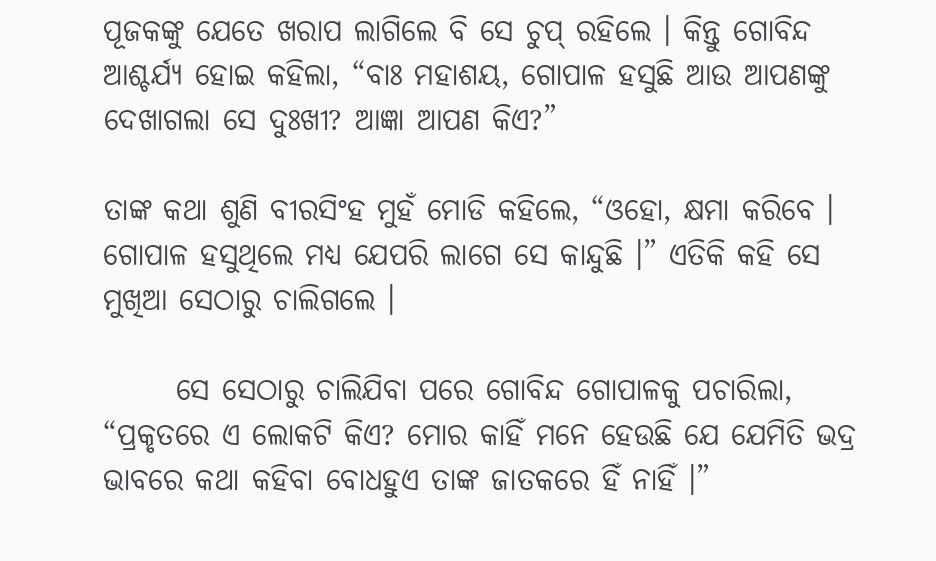ପୂଜକଙ୍କୁ ଯେତେ ଖରାପ ଲାଗିଲେ ବି ସେ ଚୁପ୍ ରହିଲେ । କିନ୍ତୁ ଗୋବିନ୍ଦ ଆଶ୍ଚର୍ଯ୍ୟ ହୋଇ କହିଲା, “ବାଃ ମହାଶୟ, ଗୋପାଳ ହସୁଛି ଆଉ ଆପଣଙ୍କୁ ଦେଖାଗଲା ସେ ଦୁଃଖୀ? ଆଜ୍ଞା ଆପଣ କିଏ?”

ତାଙ୍କ କଥା ଶୁଣି ବୀରସିଂହ ମୁହଁ ମୋଡି କହିଲେ, “ଓହୋ, କ୍ଷମା କରିବେ । ଗୋପାଳ ହସୁଥିଲେ ମଧ୍ୟ ଯେପରି ଲାଗେ ସେ କାନ୍ଦୁଛି ।” ଏତିକି କହି ସେ ମୁଖିଆ ସେଠାରୁ ଚାଲିଗଲେ ।

      ସେ ସେଠାରୁ ଚାଲିଯିବା ପରେ ଗୋବିନ୍ଦ ଗୋପାଳକୁ ପଚାରିଲା, “ପ୍ରକୃତରେ ଏ ଲୋକଟି କିଏ? ମୋର କାହିଁ ମନେ ହେଉଛି ଯେ ଯେମିତି ଭଦ୍ର ଭାବରେ କଥା କହିବା ବୋଧହୁଏ ତାଙ୍କ ଜାତକରେ ହିଁ ନାହିଁ ।”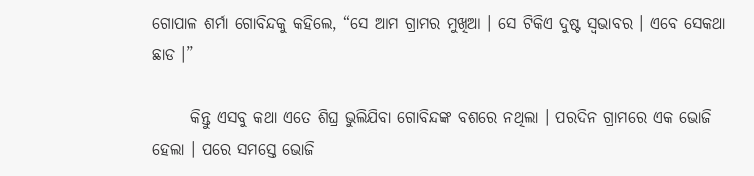ଗୋପାଳ ଶର୍ମା ଗୋବିନ୍ଦକୁ କହିଲେ, “ସେ ଆମ ଗ୍ରାମର ମୁଖିଆ । ସେ ଟିକିଏ ଦୁଷ୍ଟ ସ୍ୱଭାବର । ଏବେ ସେକଥା ଛାଡ ।”

      କିନ୍ତୁ ଏସବୁ କଥା ଏତେ ଶିଘ୍ର ଭୁଲିଯିବା ଗୋବିନ୍ଦଙ୍କ ବଶରେ ନଥିଲା । ପରଦିନ ଗ୍ରାମରେ ଏକ ଭୋଜି ହେଲା । ପରେ ସମସ୍ତେ ଭୋଜି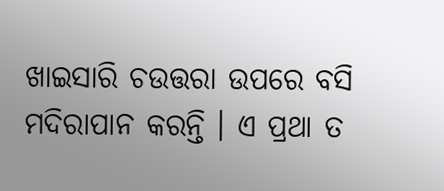ଖାଇସାରି ଚଉତ୍ତରା ଉପରେ ବସି ମଦିରାପାନ କରନ୍ତି । ଏ ପ୍ରଥା ତ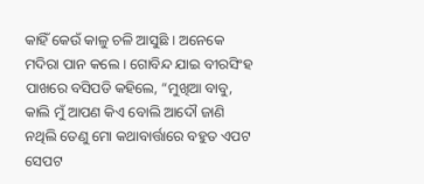କାହିଁ କେଉଁ କାଳୁ ଚଳି ଆସୁଛି । ଅନେକେ ମଦିରା ପାନ କଲେ । ଗୋବିନ୍ଦ ଯାଇ ବୀରସିଂହ ପାଖରେ ବସିପଡି କହିଲେ, “ମୁଖିଆ ବାବୁ, କାଲି ମୁଁ ଆପଣ କିଏ ବୋଲି ଆଦୌ ଜାଣି ନଥିଲି ତେଣୁ ମୋ କଥାବାର୍ତ୍ତାରେ ବହୁତ ଏପଟ ସେପଟ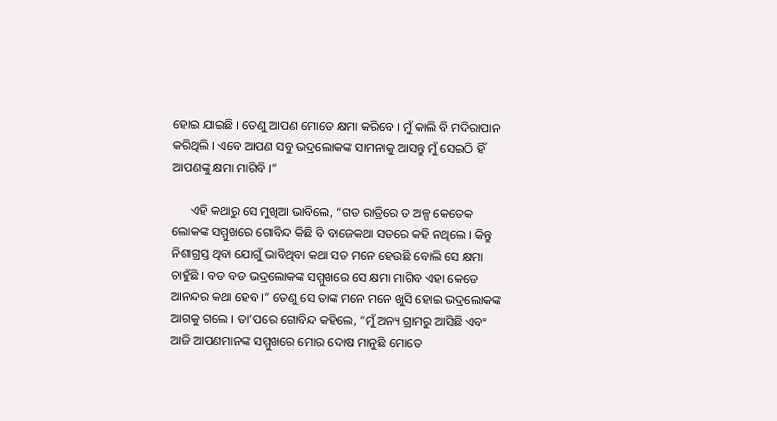ହୋଇ ଯାଇଛି । ତେଣୁ ଆପଣ ମୋତେ କ୍ଷମା କରିବେ । ମୁଁ କାଲି ବି ମଦିରାପାନ କରିଥିଲି । ଏବେ ଆପଣ ସବୁ ଭଦ୍ରଲୋକଙ୍କ ସାମନାକୁ ଆସନ୍ତୁ ମୁଁ ସେଇଠି ହିଁ ଆପଣଙ୍କୁ କ୍ଷମା ମାଗିବି ।”

      ଏହି କଥାରୁ ସେ ମୁଖିଆ ଭାବିଲେ, “ଗତ ରାତ୍ରିରେ ତ ଅଳ୍ପ କେତେକ ଲୋକଙ୍କ ସମ୍ମୁଖରେ ଗୋବିନ୍ଦ କିଛି ବି ବାଜେକଥା ସତରେ କହି ନଥିଲେ । କିନ୍ତୁ ନିଶାଗ୍ରସ୍ତ ଥିବା ଯୋଗୁଁ ଭାବିଥିବା କଥା ସତ ମନେ ହେଉଛି ବୋଲି ସେ କ୍ଷମା ଚାହୁଁଛି । ବଡ ବଡ ଭଦ୍ରଲୋକଙ୍କ ସମ୍ମୁଖରେ ସେ କ୍ଷମା ମାଗିବ ଏହା କେଡେ ଆନନ୍ଦର କଥା ହେବ ।” ତେଣୁ ସେ ତାଙ୍କ ମନେ ମନେ ଖୁସି ହୋଇ ଭଦ୍ରଲୋକଙ୍କ ଆଗକୁ ଗଲେ । ତା’ପରେ ଗୋବିନ୍ଦ କହିଲେ, “ମୁଁ ଅନ୍ୟ ଗ୍ରାମରୁ ଆସିଛି ଏବଂ ଆଜି ଆପଣମାନଙ୍କ ସମ୍ମୁଖରେ ମୋର ଦୋଷ ମାନୁଛି ମୋତେ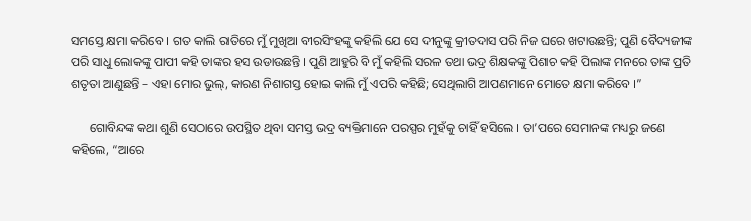ସମସ୍ତେ କ୍ଷମା କରିବେ । ଗତ କାଲି ରାତିରେ ମୁଁ ମୁଖିଆ ବୀରସିଂହଙ୍କୁ କହିଲି ଯେ ସେ ଦୀନୁଙ୍କୁ କ୍ରୀତଦାସ ପରି ନିଜ ଘରେ ଖଟାଉଛନ୍ତି; ପୁଣି ବୈଦ୍ୟଜୀଙ୍କ ପରି ସାଧୁ ଲୋକଙ୍କୁ ପାପୀ କହି ତାଙ୍କର ହସ ଉଡାଉଛନ୍ତି । ପୁଣି ଆହୁରି ବି ମୁଁ କହିଲି ସରଳ ତଥା ଭଦ୍ର ଶିକ୍ଷକଙ୍କୁ ପିଶାଚ କହି ପିଲାଙ୍କ ମନରେ ତାଙ୍କ ପ୍ରତି ଶତୃତା ଆଣୁଛନ୍ତି – ଏହା ମୋର ଭୁଲ୍, କାରଣ ନିଶାଗସ୍ତ ହୋଇ କାଲି ମୁଁ ଏପରି କହିଛି; ସେଥିଲାଗି ଆପଣମାନେ ମୋତେ କ୍ଷମା କରିବେ ।”

      ଗୋବିନ୍ଦଙ୍କ କଥା ଶୁଣି ସେଠାରେ ଉପସ୍ଥିତ ଥିବା ସମସ୍ତ ଭଦ୍ର ବ୍ୟକ୍ତିମାନେ ପରସ୍ପର ମୁହଁକୁ ଚାହିଁ ହସିଲେ । ତା’ପରେ ସେମାନଙ୍କ ମଧ୍ୟରୁ ଜଣେ କହିଲେ, “ଆରେ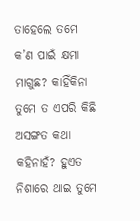ତାହେଲେ ତମେ କ’ଣ ପାଇଁ କ୍ଷମା ମାଗୁଛ? କାହିଁକିନା ତୁମେ ତ ଏପରି କିଛି ଅସଙ୍ଗତ କଥା କହିନାହଁ? ହୁଏତ ନିଶାରେ ଥାଇ ତୁମେ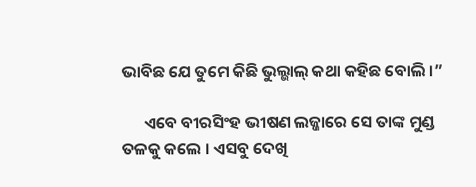ଭାବିଛ ଯେ ତୁମେ କିଛି ଭୁଲ୍ଭାଲ୍ କଥା କହିଛ ବୋଲି ।”

      ଏବେ ବୀରସିଂହ ଭୀଷଣ ଲଜ୍ଜାରେ ସେ ତାଙ୍କ ମୁଣ୍ଡ ତଳକୁ କଲେ । ଏସବୁ ଦେଖି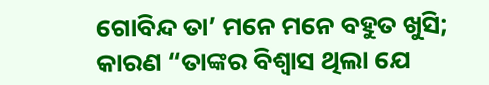ଗୋବିନ୍ଦ ତା’ ମନେ ମନେ ବହୁତ ଖୁସି; କାରଣ “ତାଙ୍କର ବିଶ୍ୱାସ ଥିଲା ଯେ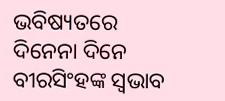ଭବିଷ୍ୟତରେ ଦିନେନା ଦିନେ ବୀରସିଂହଙ୍କ ସ୍ୱଭାବ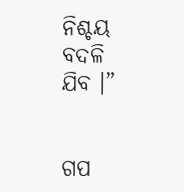ନିଶ୍ଚୟ ବଦଳି ଯିବ ।”


ଗପ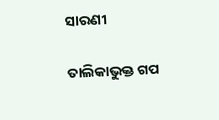ସାରଣୀ

ତାଲିକାଭୁକ୍ତ ଗପ